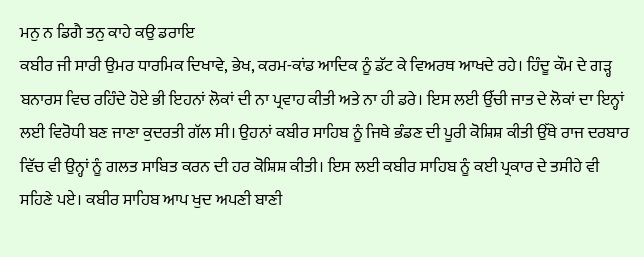ਮਨੁ ਨ ਡਿਗੈ ਤਨੁ ਕਾਹੇ ਕਉ ਡਰਾਇ
ਕਬੀਰ ਜੀ ਸਾਰੀ ਉਮਰ ਧਾਰਮਿਕ ਦਿਖਾਵੇ, ਭੇਖ, ਕਰਮ-ਕਾਂਡ ਆਦਿਕ ਨੂੰ ਡੱਟ ਕੇ ਵਿਅਰਥ ਆਖਦੇ ਰਹੇ। ਹਿੰਦੂ ਕੌਮ ਦੇ ਗੜ੍ਹ ਬਨਾਰਸ ਵਿਚ ਰਹਿੰਦੇ ਹੋਏ ਭੀ ਇਹਨਾਂ ਲੋਕਾਂ ਦੀ ਨਾ ਪ੍ਰਵਾਹ ਕੀਤੀ ਅਤੇ ਨਾ ਹੀ ਡਰੇ। ਇਸ ਲਈ ਉੱਚੀ ਜਾਤ ਦੇ ਲੋਕਾਂ ਦਾ ਇਨ੍ਹਾਂ ਲਈ ਵਿਰੋਧੀ ਬਣ ਜਾਣਾ ਕੁਦਰਤੀ ਗੱਲ ਸੀ। ਉਹਨਾਂ ਕਬੀਰ ਸਾਹਿਬ ਨੂੰ ਜਿਥੇ ਭੰਡਣ ਦੀ ਪੂਰੀ ਕੋਸ਼ਿਸ਼ ਕੀਤੀ ਉੱਥੇ ਰਾਜ ਦਰਬਾਰ ਵਿੱਚ ਵੀ ਉਨ੍ਹਾਂ ਨੂੰ ਗਲਤ ਸਾਬਿਤ ਕਰਨ ਦੀ ਹਰ ਕੋਸ਼ਿਸ਼ ਕੀਤੀ। ਇਸ ਲਈ ਕਬੀਰ ਸਾਹਿਬ ਨੂੰ ਕਈ ਪ੍ਰਕਾਰ ਦੇ ਤਸੀਹੇ ਵੀ ਸਹਿਣੇ ਪਏ। ਕਬੀਰ ਸਾਹਿਬ ਆਪ ਖੁਦ ਅਪਣੀ ਬਾਣੀ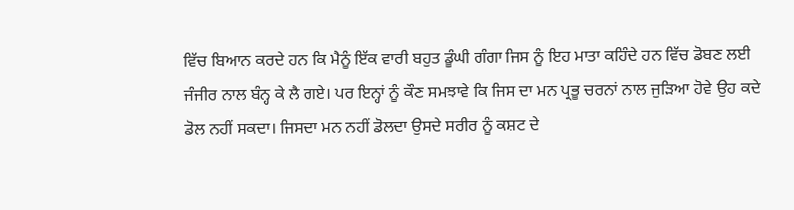ਵਿੱਚ ਬਿਆਨ ਕਰਦੇ ਹਨ ਕਿ ਮੈਨੂੰ ਇੱਕ ਵਾਰੀ ਬਹੁਤ ਡੂੰਘੀ ਗੰਗਾ ਜਿਸ ਨੂੰ ਇਹ ਮਾਤਾ ਕਹਿੰਦੇ ਹਨ ਵਿੱਚ ਡੋਬਣ ਲਈ ਜੰਜੀਰ ਨਾਲ ਬੰਨ੍ਹ ਕੇ ਲੈ ਗਏ। ਪਰ ਇਨ੍ਹਾਂ ਨੂੰ ਕੌਣ ਸਮਝਾਵੇ ਕਿ ਜਿਸ ਦਾ ਮਨ ਪ੍ਰਭੂ ਚਰਨਾਂ ਨਾਲ ਜੁੜਿਆ ਹੋਵੇ ਉਹ ਕਦੇ ਡੋਲ ਨਹੀਂ ਸਕਦਾ। ਜਿਸਦਾ ਮਨ ਨਹੀਂ ਡੋਲਦਾ ਉਸਦੇ ਸਰੀਰ ਨੂੰ ਕਸ਼ਟ ਦੇ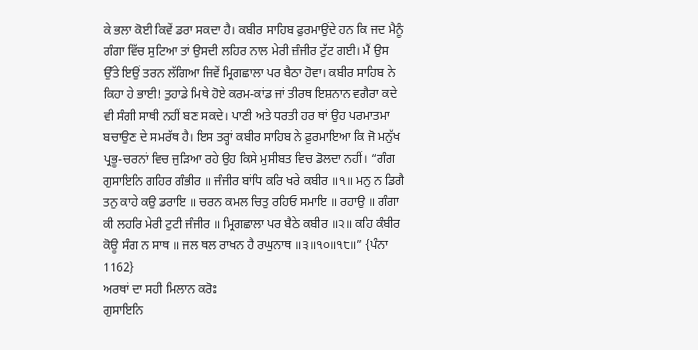ਕੇ ਭਲਾ ਕੋਈ ਕਿਵੇਂ ਡਰਾ ਸਕਦਾ ਹੈ। ਕਬੀਰ ਸਾਹਿਬ ਫੁਰਮਾਉਂਦੇ ਹਨ ਕਿ ਜਦ ਮੈਨੂੰ ਗੰਗਾ ਵਿੱਚ ਸੁਟਿਆ ਤਾਂ ਉਸਦੀ ਲਹਿਰ ਨਾਲ ਮੇਰੀ ਜ਼ੰਜੀਰ ਟੁੱਟ ਗਈ। ਮੈਂ ਉਸ ਉੱਤੇ ਇਉਂ ਤਰਨ ਲੱਗਿਆ ਜਿਵੇਂ ਮ੍ਰਿਗਛਾਲਾ ਪਰ ਬੈਠਾ ਹੋਵਾ। ਕਬੀਰ ਸਾਹਿਬ ਨੇ ਕਿਹਾ ਹੇ ਭਾਈ! ਤੁਹਾਡੇ ਮਿਥੇ ਹੋਏ ਕਰਮ-ਕਾਂਡ ਜਾਂ ਤੀਰਥ ਇਸ਼ਨਾਨ ਵਗੈਰਾ ਕਦੇ ਵੀ ਸੰਗੀ ਸਾਥੀ ਨਹੀਂ ਬਣ ਸਕਦੇ। ਪਾਣੀ ਅਤੇ ਧਰਤੀ ਹਰ ਥਾਂ ਉਹ ਪਰਮਾਤਮਾ ਬਚਾਉਣ ਦੇ ਸਮਰੱਥ ਹੈ। ਇਸ ਤਰ੍ਹਾਂ ਕਬੀਰ ਸਾਹਿਬ ਨੇ ਫ਼ੁਰਮਾਇਆ ਕਿ ਜੋ ਮਨੁੱਖ ਪ੍ਰਭੂ-ਚਰਨਾਂ ਵਿਚ ਜੁੜਿਆ ਰਹੇ ਉਹ ਕਿਸੇ ਮੁਸੀਬਤ ਵਿਚ ਡੋਲਦਾ ਨਹੀਂ। “ਗੰਗ ਗੁਸਾਇਨਿ ਗਹਿਰ ਗੰਭੀਰ ॥ ਜੰਜੀਰ ਬਾਂਧਿ ਕਰਿ ਖਰੇ ਕਬੀਰ ॥੧॥ ਮਨੁ ਨ ਡਿਗੈ ਤਨੁ ਕਾਹੇ ਕਉ ਡਰਾਇ ॥ ਚਰਨ ਕਮਲ ਚਿਤੁ ਰਹਿਓ ਸਮਾਇ ॥ ਰਹਾਉ ॥ ਗੰਗਾ ਕੀ ਲਹਰਿ ਮੇਰੀ ਟੁਟੀ ਜੰਜੀਰ ॥ ਮ੍ਰਿਗਛਾਲਾ ਪਰ ਬੈਠੇ ਕਬੀਰ ॥੨॥ ਕਹਿ ਕੰਬੀਰ ਕੋਊ ਸੰਗ ਨ ਸਾਥ ॥ ਜਲ ਥਲ ਰਾਖਨ ਹੈ ਰਘੁਨਾਥ ॥੩॥੧੦॥੧੮॥” {ਪੰਨਾ 1162}
ਅਰਥਾਂ ਦਾ ਸਹੀ ਮਿਲਾਨ ਕਰੋਃ
ਗੁਸਾਇਨਿ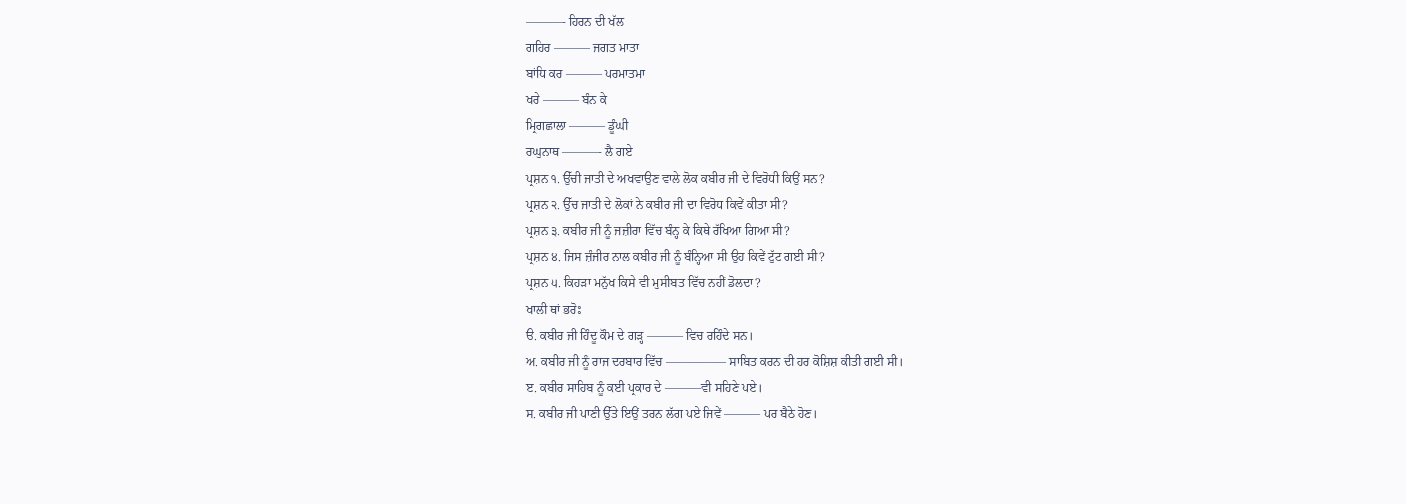———- ਹਿਰਨ ਦੀ ਖੱਲ
ਗਹਿਰ ——— ਜਗਤ ਮਾਤਾ
ਬਾਂਧਿ ਕਰ ——— ਪਰਮਾਤਮਾ
ਖਰੇ ——— ਬੰਨ ਕੇ
ਮ੍ਰਿਗਛਾਲਾ ——— ਡੂੰਘੀ
ਰਘੁਨਾਥ ———- ਲੈ ਗਏ
ਪ੍ਰਸ਼ਨ ੧. ਉੱਚੀ ਜਾਤੀ ਦੇ ਅਖਵਾਉਣ ਵਾਲੇ ਲੋਕ ਕਬੀਰ ਜੀ ਦੇ ਵਿਰੋਧੀ ਕਿਉਂ ਸਨ?
ਪ੍ਰਸ਼ਨ ੨. ਉੱਚ ਜਾਤੀ ਦੇ ਲੋਕਾਂ ਨੇ ਕਬੀਰ ਜੀ ਦਾ ਵਿਰੋਧ ਕਿਵੇਂ ਕੀਤਾ ਸੀ?
ਪ੍ਰਸ਼ਨ ੩. ਕਬੀਰ ਜੀ ਨੂੰ ਜਜ਼ੀਰਾ ਵਿੱਚ ਬੰਨ੍ਹ ਕੇ ਕਿਥੇ ਰੱਖਿਆ ਗਿਆ ਸੀ?
ਪ੍ਰਸ਼ਨ ੪. ਜਿਸ ਜ਼ੰਜੀਰ ਨਾਲ ਕਬੀਰ ਜੀ ਨੂੰ ਬੰਨ੍ਹਿਆ ਸੀ ਉਹ ਕਿਵੇਂ ਟੁੱਟ ਗਈ ਸੀ?
ਪ੍ਰਸ਼ਨ ੫. ਕਿਹੜਾ ਮਨੁੱਖ ਕਿਸੇ ਵੀ ਮੁਸੀਬਤ ਵਿੱਚ ਨਹੀਂ ਡੋਲਦਾ?
ਖਾਲੀ ਥਾਂ ਭਰੋਃ
ੳ. ਕਬੀਰ ਜੀ ਹਿੰਦੂ ਕੌਮ ਦੇ ਗੜ੍ਹ ——— ਵਿਚ ਰਹਿੰਦੇ ਸਨ।
ਅ. ਕਬੀਰ ਜੀ ਨੂੰ ਰਾਜ ਦਰਬਾਰ ਵਿੱਚ ————— ਸਾਬਿਤ ਕਰਨ ਦੀ ਹਰ ਕੋਸ਼ਿਸ਼ ਕੀਤੀ ਗਈ ਸੀ।
ੲ. ਕਬੀਰ ਸਾਹਿਬ ਨੂੰ ਕਈ ਪ੍ਰਕਾਰ ਦੇ ———ਵੀ ਸਹਿਣੇ ਪਏ।
ਸ. ਕਬੀਰ ਜੀ ਪਾਣੀ ਉੱਤੇ ਇਉਂ ਤਰਨ ਲੱਗ ਪਏ ਜਿਵੇਂ ——— ਪਰ ਬੈਠੇ ਹੋਣ।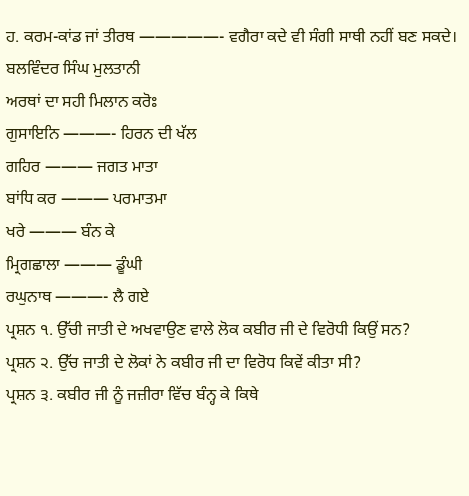ਹ. ਕਰਮ-ਕਾਂਡ ਜਾਂ ਤੀਰਥ —————- ਵਗੈਰਾ ਕਦੇ ਵੀ ਸੰਗੀ ਸਾਥੀ ਨਹੀਂ ਬਣ ਸਕਦੇ।
ਬਲਵਿੰਦਰ ਸਿੰਘ ਮੁਲਤਾਨੀ
ਅਰਥਾਂ ਦਾ ਸਹੀ ਮਿਲਾਨ ਕਰੋਃ
ਗੁਸਾਇਨਿ ———- ਹਿਰਨ ਦੀ ਖੱਲ
ਗਹਿਰ ——— ਜਗਤ ਮਾਤਾ
ਬਾਂਧਿ ਕਰ ——— ਪਰਮਾਤਮਾ
ਖਰੇ ——— ਬੰਨ ਕੇ
ਮ੍ਰਿਗਛਾਲਾ ——— ਡੂੰਘੀ
ਰਘੁਨਾਥ ———- ਲੈ ਗਏ
ਪ੍ਰਸ਼ਨ ੧. ਉੱਚੀ ਜਾਤੀ ਦੇ ਅਖਵਾਉਣ ਵਾਲੇ ਲੋਕ ਕਬੀਰ ਜੀ ਦੇ ਵਿਰੋਧੀ ਕਿਉਂ ਸਨ?
ਪ੍ਰਸ਼ਨ ੨. ਉੱਚ ਜਾਤੀ ਦੇ ਲੋਕਾਂ ਨੇ ਕਬੀਰ ਜੀ ਦਾ ਵਿਰੋਧ ਕਿਵੇਂ ਕੀਤਾ ਸੀ?
ਪ੍ਰਸ਼ਨ ੩. ਕਬੀਰ ਜੀ ਨੂੰ ਜਜ਼ੀਰਾ ਵਿੱਚ ਬੰਨ੍ਹ ਕੇ ਕਿਥੇ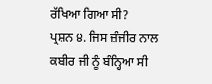ਰੱਖਿਆ ਗਿਆ ਸੀ?
ਪ੍ਰਸ਼ਨ ੪. ਜਿਸ ਜ਼ੰਜੀਰ ਨਾਲ ਕਬੀਰ ਜੀ ਨੂੰ ਬੰਨ੍ਹਿਆ ਸੀ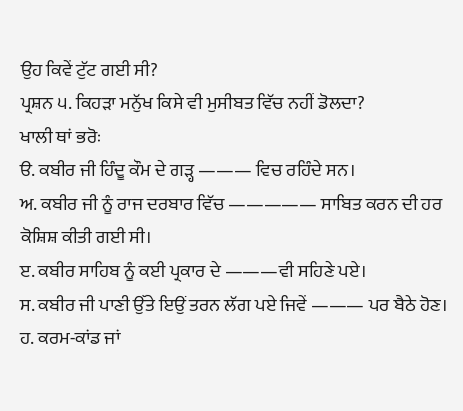ਉਹ ਕਿਵੇਂ ਟੁੱਟ ਗਈ ਸੀ?
ਪ੍ਰਸ਼ਨ ੫. ਕਿਹੜਾ ਮਨੁੱਖ ਕਿਸੇ ਵੀ ਮੁਸੀਬਤ ਵਿੱਚ ਨਹੀਂ ਡੋਲਦਾ?
ਖਾਲੀ ਥਾਂ ਭਰੋਃ
ੳ. ਕਬੀਰ ਜੀ ਹਿੰਦੂ ਕੌਮ ਦੇ ਗੜ੍ਹ ——— ਵਿਚ ਰਹਿੰਦੇ ਸਨ।
ਅ. ਕਬੀਰ ਜੀ ਨੂੰ ਰਾਜ ਦਰਬਾਰ ਵਿੱਚ ————— ਸਾਬਿਤ ਕਰਨ ਦੀ ਹਰ ਕੋਸ਼ਿਸ਼ ਕੀਤੀ ਗਈ ਸੀ।
ੲ. ਕਬੀਰ ਸਾਹਿਬ ਨੂੰ ਕਈ ਪ੍ਰਕਾਰ ਦੇ ———ਵੀ ਸਹਿਣੇ ਪਏ।
ਸ. ਕਬੀਰ ਜੀ ਪਾਣੀ ਉੱਤੇ ਇਉਂ ਤਰਨ ਲੱਗ ਪਏ ਜਿਵੇਂ ——— ਪਰ ਬੈਠੇ ਹੋਣ।
ਹ. ਕਰਮ-ਕਾਂਡ ਜਾਂ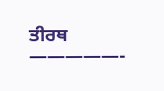ਤੀਰਥ —————-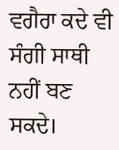ਵਗੈਰਾ ਕਦੇ ਵੀ ਸੰਗੀ ਸਾਥੀ ਨਹੀਂ ਬਣ ਸਕਦੇ।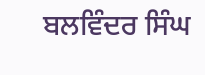ਬਲਵਿੰਦਰ ਸਿੰਘ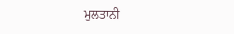ਮੁਲਤਾਨੀ